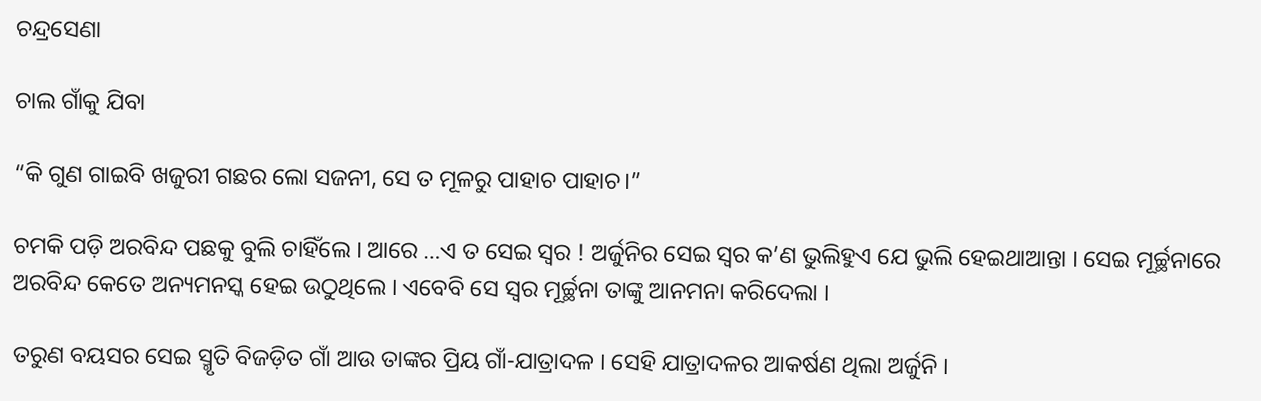ଚନ୍ଦ୍ରସେଣା

ଚାଲ ଗାଁକୁ ଯିବା

“କି ଗୁଣ ଗାଇବି ଖଜୁରୀ ଗଛର ଲୋ ସଜନୀ, ସେ ତ ମୂଳରୁ ପାହାଚ ପାହାଚ।”

ଚମକି ପଡ଼ି ଅରବିନ୍ଦ ପଛକୁ ବୁଲି ଚାହିଁଲେ । ଆରେ …ଏ ତ ସେଇ ସ୍ଵର ! ଅର୍ଜୁନିର ସେଇ ସ୍ଵର କ’ଣ ଭୁଲିହୁଏ ଯେ ଭୁଲି ହେଇଥାଆନ୍ତା । ସେଇ ମୂର୍ଚ୍ଛନାରେ ଅରବିନ୍ଦ କେତେ ଅନ୍ୟମନସ୍କ ହେଇ ଉଠୁଥିଲେ । ଏବେବି ସେ ସ୍ଵର ମୂର୍ଚ୍ଛନା ତାଙ୍କୁ ଆନମନା କରିଦେଲା ।

ତରୁଣ ବୟସର ସେଇ ସ୍ମୃତି ବିଜଡ଼ିତ ଗାଁ ଆଉ ତାଙ୍କର ପ୍ରିୟ ଗାଁ-ଯାତ୍ରାଦଳ । ସେହି ଯାତ୍ରାଦଳର ଆକର୍ଷଣ ଥିଲା ଅର୍ଜୁନି ।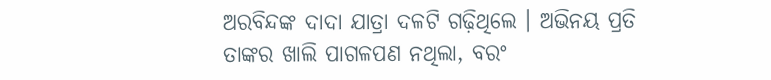ଅରବିନ୍ଦଙ୍କ ଦାଦା ଯାତ୍ରା ଦଳଟି ଗଢ଼ିଥିଲେ । ଅଭିନୟ ପ୍ରତି ତାଙ୍କର ଖାଲି ପାଗଳପଣ ନଥିଲା, ବରଂ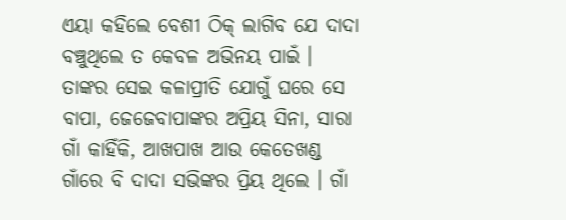ଏୟା କହିଲେ ବେଶୀ ଠିକ୍ ଲାଗିବ ଯେ ଦାଦା ବଞ୍ଚୁଥିଲେ ତ କେବଳ ଅଭିନୟ ପାଇଁ । ତାଙ୍କର ସେଇ କଳାପ୍ରୀତି ଯୋଗୁଁ ଘରେ ସେ ବାପା, ଜେଜେବାପାଙ୍କର ଅପ୍ରିୟ ସିନା, ସାରା ଗାଁ କାହିଁକି, ଆଖପାଖ ଆଉ କେତେଖଣ୍ଡ ଗାଁରେ ବି ଦାଦା ସଭିଙ୍କର ପ୍ରିୟ ଥିଲେ । ଗାଁ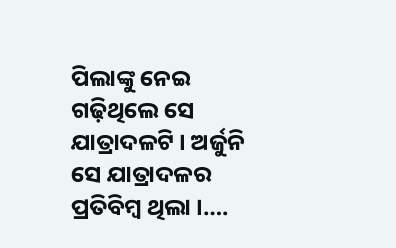ପିଲାଙ୍କୁ ନେଇ ଗଢ଼ିଥିଲେ ସେ  ଯାତ୍ରାଦଳଟି । ଅର୍ଜୁନି ସେ ଯାତ୍ରାଦଳର ପ୍ରତିବିମ୍ବ ଥିଲା ।….